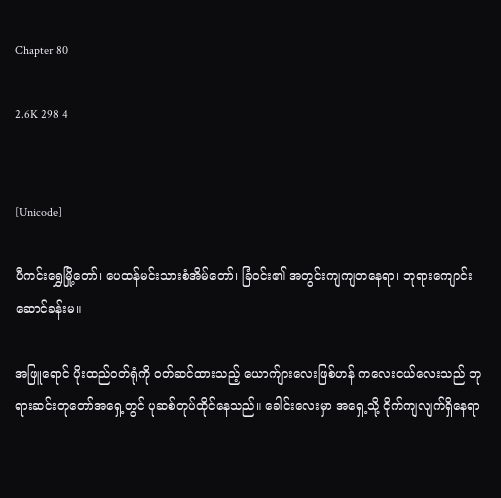Chapter 80

2.6K 298 4


[Unicode]

ပီကင်းရွှေမြို့တော်၊ ပေထန်မင်းသားစံအိမ်တော်၊ ခြံဝင်း၏ အတွင်းကျကျတနေရာ၊ ဘုရားကျောင်းဆောင်ခန်းမ။

အဖြူရောင် ပိုးထည်ဝတ်ရုံကို ဝတ်ဆင်ထားသည့် ယောက်ျားလေးဖြစ်ဟန် ကလေးငယ်လေးသည် ဘုရားဆင်းတုတော်အရှေ့တွင် ပုဆစ်တုပ်ထိုင်နေသည်။ ခေါင်းလေးမှာ အရှေ့သို့ ငိုက်ကျလျက်ရှိနေရာ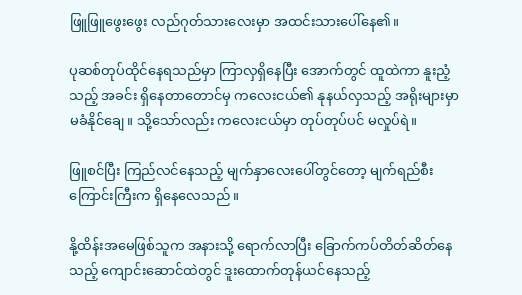ဖြူဖြူဖွေးဖွေး လည်ဂုတ်သားလေးမှာ အထင်းသားပေါ်နေ၏။

ပုဆစ်တုပ်ထိုင်နေရသည်မှာ ကြာလှရှိနေပြီး အောက်တွင် ထူထဲကာ နူးညံ့သည့် အခင်း ရှိနေတာတောင်မှ ကလေးငယ်၏ နုနယ်လှသည့် အရိုးများမှာ မခံနိုင်ချေ။ သို့သော်လည်း ကလေးငယ်မှာ တုပ်တုပ်ပင် မလှုပ်ရဲ။

ဖြူစင်ပြီး ကြည်လင်နေသည့် မျက်နှာလေးပေါ်တွင်တော့ မျက်ရည်စီးကြောင်းကြီးက ရှိနေလေသည်။

နို့ထိန်းအမေဖြစ်သူက အနားသို့ ရောက်လာပြီး ခြောက်ကပ်တိတ်ဆိတ်နေသည့် ကျောင်းဆောင်ထဲတွင် ဒူးထောက်တုန်ယင်နေသည့်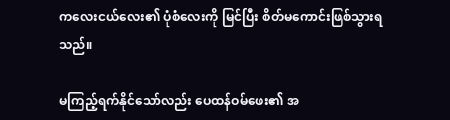ကလေးငယ်လေး၏ ပုံစံလေးကို မြင်ပြီး စိတ်မကောင်းဖြစ်သွားရသည်။

မကြည့်ရက်နိုင်သော်လည်း ပေထန်ဝမ်ဖေး၏ အ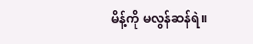မိန့်ကို မလွန်ဆန်ရဲ။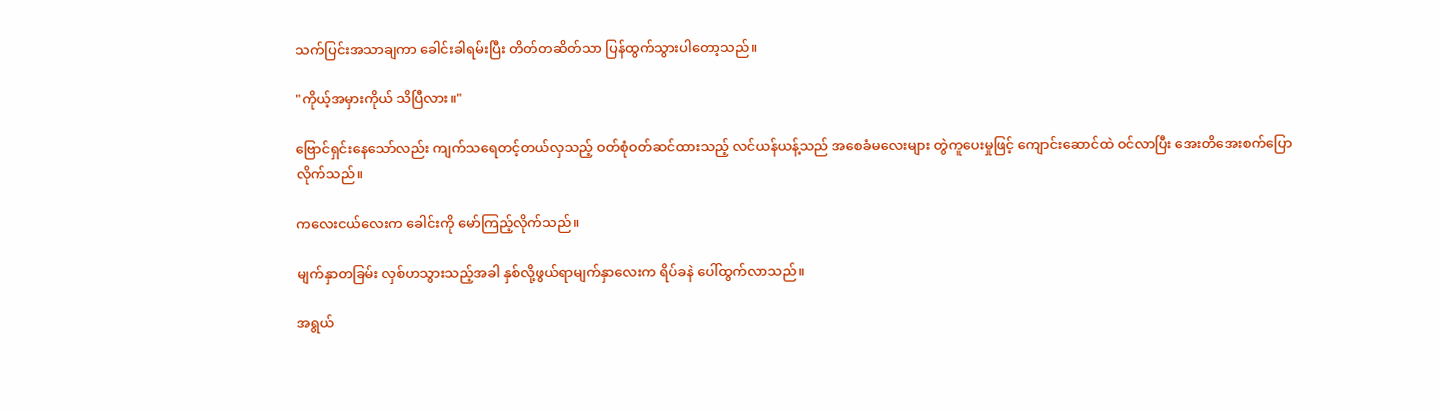သက်ပြင်းအသာချကာ ခေါင်းခါရမ်းပြီး တိတ်တဆိတ်သာ ပြန်ထွက်သွားပါတော့သည်။

"ကိုယ့်အမှားကိုယ် သိပြီလား။"

ဗြောင်ရှင်းနေသော်လည်း ကျက်သရေတင့်တယ်လှသည့် ဝတ်စုံဝတ်ဆင်ထားသည့် လင်ယန်ယန့်သည် အစေခံမလေးများ တွဲကူပေးမှုဖြင့် ကျောင်းဆောင်ထဲ ဝင်လာပြီး အေးတိအေးစက်ပြောလိုက်သည်။

ကလေးငယ်လေးက ခေါင်းကို မော်ကြည့်လိုက်သည်။

မျက်နှာတခြမ်း လှစ်ဟသွားသည့်အခါ နှစ်လို့ဖွယ်ရာမျက်နှာလေးက ရိပ်ခနဲ ပေါ်ထွက်လာသည်။

အရွယ်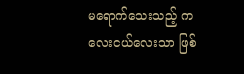မရောက်သေးသည့် ကလေးငယ်လေးသာ ဖြစ်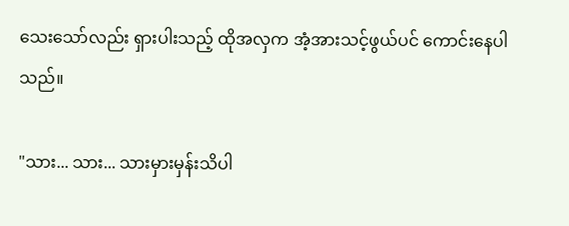သေးသော်လည်း ရှားပါးသည့် ထိုအလှက အံ့အားသင့်ဖွယ်ပင် ကောင်းနေပါသည်။

"သား... သား... သားမှားမှန်းသိပါ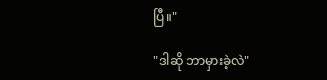ပြီ။"

"ဒါဆို ဘာမှားခဲ့လဲ"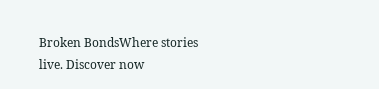Broken BondsWhere stories live. Discover now